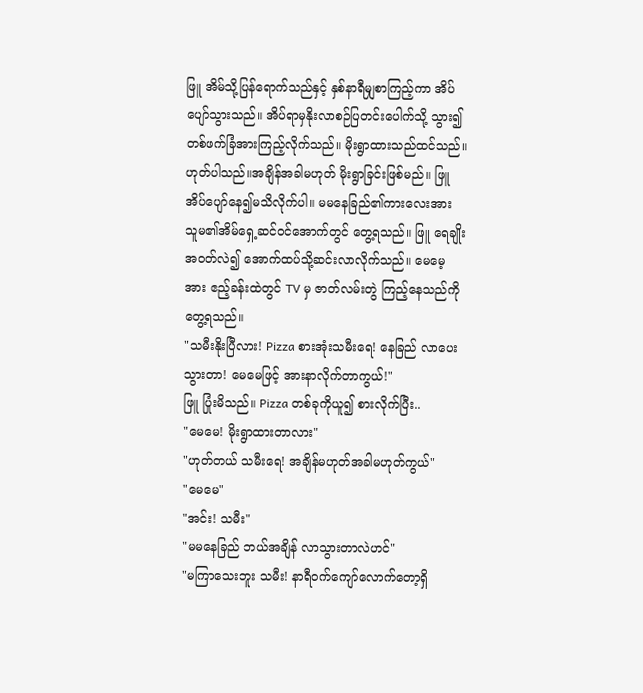ဖြူ အိမ်သို့ပြန်ရောက်သည်နှင့် နှစ်နာရီမျှစာကြည့်ကာ အိပ်ပျော်သွားသည်။ အိပ်ရာမှနိုးလာစဉ်ပြတင်းပေါက်သို့ သွား၍တစ်ဖက်ခြံအားကြည့်လိုက်သည်။ မိုးရွာထားသည်ထင်သည်။ ဟုတ်ပါသည်။အချိန်အခါမဟုတ် မိုးရွာခြင်းဖြစ်မည်။ ဖြူအိပ်ပျော်နေ၍မသိလိုက်ပါ။ မမနေခြည်၏ကားလေးအား သူမ၏အိမ်ရှေ့ဆင်ဝင်အောက်တွင် တွေ့ရသည်။ ဖြူ ရေချိုးအဝတ်လဲ၍ အောက်ထပ်သို့ဆင်းလာလိုက်သည်။ မေမေ့အား ဧည့်ခန်းထဲတွင် TV မှ ဇာတ်လမ်းတွဲ ကြည့်နေသည်ကို တွေ့ရသည်။
"သမီးနိုးပြီလား! Pizza စားအုံးသမီးရေ! နေခြည် လာပေးသွားတာ! မေမေဖြင့် အားနာလိုက်တာကွယ်!"
ဖြူ ပြုံးမိသည်။ Pizza တစ်ခုကိုယူ၍ စားလိုက်ပြီး..
"မေမေ! မိုးရွာထားတာလား"
"ဟုတ်တယ် သမီးရေ! အချိန်မဟုတ်အခါမဟုတ်ကွယ်"
"မေမေ"
"အင်း! သမီး"
"မမနေခြည် ဘယ်အချိန် လာသွားတာလဲဟင်"
"မကြာသေးဘူး သမီး! နာရီဝက်ကျော်လောက်တော့ရှိ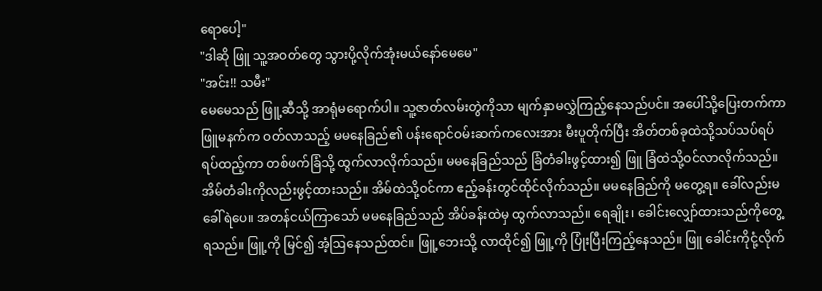ရောပေါ့"
"ဒါဆို ဖြူ သူ့အဝတ်တွေ သွားပို့လိုက်အုံးမယ်နော်မေမေ"
"အင်း!! သမီး"
မေမေသည် ဖြူ့ဆီသို့ အာရုံမရောက်ပါ။ သူ့ဇာတ်လမ်းတွဲကိုသာ မျက်နှာမလွှဲကြည့်နေသည်ပင်။ အပေါ်သို့ပြေးတက်ကာ ဖြူမနက်က ဝတ်လာသည့် မမနေခြည်၏ ပန်းရောင်ဝမ်းဆက်ကလေးအား မီးပူတိုက်ပြီး အိတ်တစ်ခုထဲသို့သပ်သပ်ရပ်ရပ်ထည့်ကာ တစ်ဖက်ခြံသို့ ထွက်လာလိုက်သည်။ မမနေခြည်သည် ခြံတံခါးဖွင့်ထား၍ ဖြူ ခြံထဲသို့ဝင်လာလိုက်သည်။ အိမ်တံခါးကိုလည်းဖွင့်ထားသည်။ အိမ်ထဲသို့ဝင်ကာ ဧည့်ခန်းတွင်ထိုင်လိုက်သည်။ မမနေခြည်ကို မတွေ့ရ။ ခေါ်လည်းမခေါ်ရဲပေ။ အတန်ငယ်ကြာသော် မမနေခြည်သည် အိပ်ခန်းထဲမှ ထွက်လာသည်။ ရေချိုး၊ ခေါင်းလျှော်ထားသည်ကိုတွေ့ရသည်။ ဖြူ့ကို မြင်၍ အံ့ဩနေသည်ထင်။ ဖြူ့ဘေးသို့ လာထိုင်၍ ဖြူ့ကို ပြုံးပြီးကြည့်နေသည်။ ဖြူ ခေါင်းကိုငုံ့လိုက်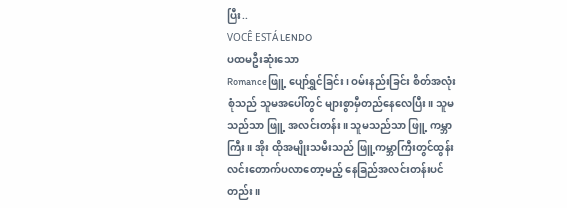ပြီး..
VOCÊ ESTÁ LENDO
ပထမဦးဆုံးသော
Romanceဖြူ့ ပျော်ရွှင်ခြင်း၊ ဝမ်းနည်းခြင်း စိတ်အလုံးစုံသည် သူမအပေါ်တွင် များစွာမှီတည်နေလေပြီး။ သူမသည်သာ ဖြူ့ အလင်းတန်း။ သူမသည်သာ ဖြူ့ ကမ္ဘာကြီး။ အိုး ထိုအမျိုးသမီးသည် ဖြူ့ကမ္ဘာကြီးတွင်ထွန်းလင်းတောက်ပလာတော့မည့် နေခြည်အလင်းတန်းပင်တည်း။